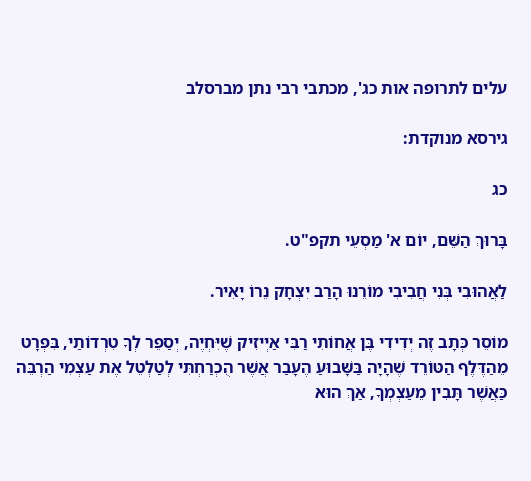עלים לתרופה אות כג', מכתבי רבי נתן מברסלב

גירסא מנוקדת:

כג

בָּרוּךְ הַשֵּׁם, יוֹם א' מַסְעֵי תקפ"ט.

לַאֲהוּבִי בְּנִי חֲבִיבִי מוֹרֵנוּ הָרַב יִצְחָק נֵרוֹ יָאִיר.

מוֹסֵר כְּתָב זֶה יְדִידִי בֶּן אֲחוֹתִי רַבִּי אַיְיזִיק שֶׁיִּחְיֶה, יְסַפֵּר לְךָ טִרְדוֹתַי, בִּפְרָט מֵהַדֶּלֶף הַטּוֹרֵד שֶׁהָיָה בַּשָּׁבוּעַ הֶעָבַר אֲשֶׁר הֻכְרַחְתִּי לְטַלְטֵל אֶת עַצְמִי הַרְבֵּה כַּאֲשֶׁר תָּבִין מֵעַצְמְךָ, אַךְ הוּא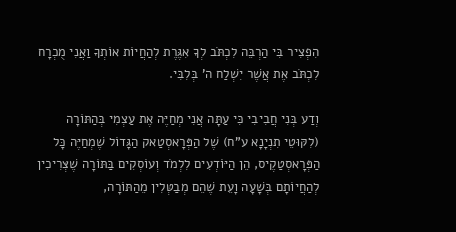הִפְצִיר בִּי הַרְבֵּה לִכְתֹּב לְךָ אִגֶּרֶת לְהַחֲיוֹת אוֹתְךָ וַאֲנִי מֻכְרָח לִכְתֹּב אֶת אֲשֶׁר יִשְׁלַח ה' בְּלִבִּי.

וְדַע בְּנִי חֲבִיבִי כִּי עַתָּה אֲנִי מְחַיֶּה אֶת עַצְמִי בְּהַתּוֹרָה (לִקּוּטֵי תִנְיָנָא ע"ח) שֶׁל הַפְּרָאסְטַאק הַגָּדוֹל שֶׁמְחַיֶּה כָּל הַפְּרָאסְטַקֶיס, הֵן הַיּוֹדְעִים לִלְמֹד וְעוֹסְקִים בַּתּוֹרָה שֶׁצְּרִיכִין לְהַחֲיוֹתָם בְּשָׁעָה וָעֵת שֶׁהֵם מְבַטְּלִין מֵהַתּוֹרָה,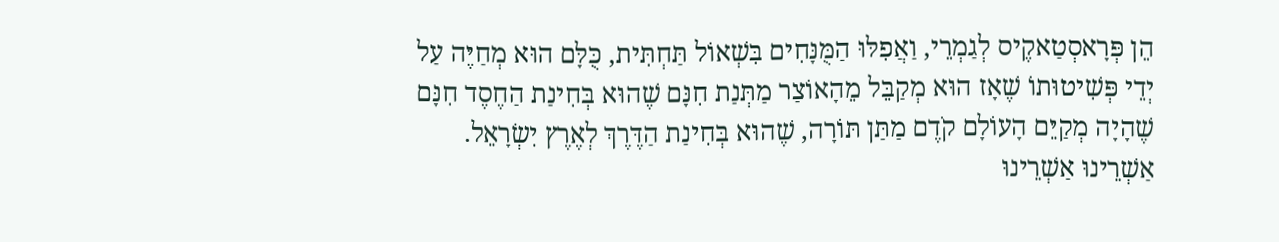הֵן פְּרָאסְטַאקֶיס לְגַמְרֵי, וַאֲפִלּוּ הַמֻּנָּחִים בִּשְׁאוֹל תַּחְתִּית, כֻּלָּם הוּא מְחַיֶּה עַל יְדֵי פְּשִׁיטוּתוֹ שֶׁאָז הוּא מְקַבֵּל מֵהָאוֹצַר מַתְּנַת חִנָּם שֶׁהוּא בְּחִינַת הַחֶסֶד חִנָּם שֶׁהָיָה מְקַיֵּם הָעוֹלָם קֹדֶם מַתַּן תּוֹרָה, שֶׁהוּא בְּחִינַת הַדֶּרֶךְ לְאֶרֶץ יִשְׂרָאֵל. אַשְׁרֵינוּ אַשְׁרֵינוּ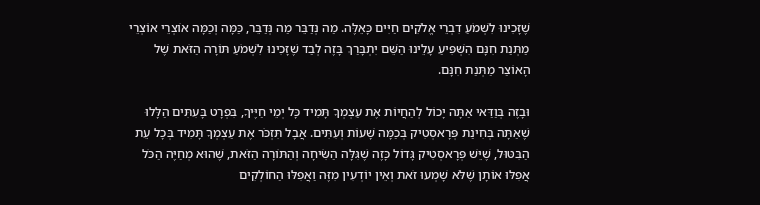שֶׁזָּכִינוּ לִשְׁמֹעַ דִבְרֵי אֱלֹקִים חַיִּים כָּאֵלֶּה. מַה נְּדַבֵּר מַה נְּדַבֵּר, כַּמָּה וְכַמָּה אוֹצְרֵי אוֹצְרֵי מַתְּנַת חִנָּם הִשְׁפִּיעַ עָלֵינוּ הַשֵּׁם יִתְבָּרַךְ בָּזֶה לְבַד שֶׁזָּכִינוּ לִשְׁמֹעַ תּוֹרָה הַזֹּאת שֶׁל הָאוֹצַר מַתְּנַת חִנָּם.

וּבָזֶה בְּוַדַּאי אַתָּה יָכוֹל לְהַחֲיוֹת אֶת עַצְמְךָ תָּמִיד כָּל יְמֵי חַיֶּיךָ, בִּפְרָט בָּעִתִּים הַלָּלוּ שֶׁאַתָּה בְּחִינַת פְּרָאסְטִיק בְּכַמָּה שָׁעוֹת וְעִתִּים. אֲבָל תִּזְכֹּר אֶת עַצְמְךָ תָּמִיד בְּכָל עֵת הַבִּטּוּל, שֶׁיֵּשׁ פְּרָאסְטִיק גָּדוֹל כָּזֶה שֶׁגִּלָּה הַשִּׂיחָה וְהַתּוֹרָה הַזֹּאת, שֶׁהוּא מְחַיֶּה הַכֹּל אֲפִלּוּ אוֹתָן שֶׁלֹּא שָׁמְעוּ זֹאת וְאֵין יוֹדְעִין מִזֶּה וַאֲפִלּוּ הַחוֹלְקִים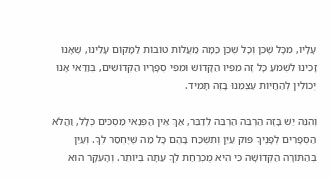עָלָיו, מִכָּל שֶׁכֵּן וְכָל שֶׁכֵּן כַּמָּה מַעֲלוֹת טוֹבוֹת לַמָּקוֹם עָלֵינוּ, שֶׁאָנוּ זָכִינוּ לִשְׁמֹעַ כָּל זֶה מִפִּיו הַקָּדוֹשׁ וּמִפִּי סְפָרָיו הַקְּדוֹשִׁים, בְּוַדַּאי אָנוּ יְכוֹלִין לְהַחֲיוֹת עַצְמֵנוּ בָּזֶה תָּמִיד.

וְהִנֵּה יֵשׁ בָּזֶה הַרְבֵּה הַרְבֵּה לְדַבֵּר, אַךְ אֵין הַפְּנַאי מַסְכִּים כְּלָל, וַהֲלֹא הַסְּפָרִים לְפָנֶיךָ פּוּק עַיֵּן וְתִשְׁכַּח בָּהֶם כָּל מַה שֶּׁיֶּחְסַר לְךָ. וְעַיֵּן בְּהַתּוֹרָה הַקְּדוֹשָׁה כִּי הִיא מֻכְרַחַת לְךָ עַתָּה בְּיוֹתֵר. וְהָעִקָּר הוּא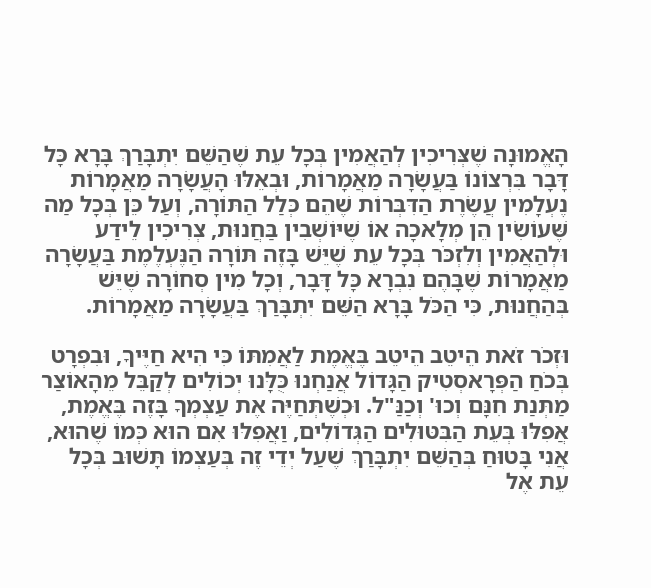הָאֱמוּנָה שֶׁצְּרִיכִין לְהַאֲמִין בְּכָל עֵת שֶׁהַשֵּׁם יִתְבָּרַךְ בָּרָא כָּל דָּבָר בִּרְצוֹנוֹ בַּעֲשָׂרָה מַאֲמָרוֹת, וּבְאֵלּוּ הָעֲשָׂרָה מַאֲמָרוֹת נֶעְלָמִין עֲשֶׂרֶת הַדִּבְּרוֹת שֶׁהֵם כְּלַל הַתּוֹרָה, וְעַל כֵּן בְּכָל מַה שֶּׁעוֹשִׂין הֵן מְלָאכָה אוֹ שֶׁיּוֹשְׁבִין בַּחֲנוּת, צְרִיכִין לֵידַע וּלְהַאֲמִין וְלִזְכֹּר בְּכָל עֵת שֶׁיֵּשׁ בָּזֶה תּוֹרָה הַנֶּעְלֶמֶת בַּעֲשָׂרָה מַאֲמָרוֹת שֶׁבָּהֶם נִבְרָא כָּל דָּבָר, וְכָל מִין סְחוֹרָה שֶׁיֵּשׁ בְּהַחֲנוּת, כִּי הַכֹּל בָּרָא הַשֵּׁם יִתְבָּרַךְ בַּעֲשָׂרָה מַאֲמָרוֹת.

וּזְכֹר זֹאת הֵיטֵב הֵיטֵב בֶּאֱמֶת לַאֲמִתּוֹ כִּי הִיא חַיֶּיךָ, וּבִפְרָט בְּכֹחַ הַפְּרָאסְטִיק הַגָּדוֹל אֲנַחְנוּ כֻּלָּנוּ יְכוֹלִים לְקַבֵּל מֵהָאוֹצַר מַתְּנַת חִנָּם וְכוּ' וְכַנַּ"ל. וּכְשֶׁתְּחַיֶּה אֶת עַצְמְךָ בָּזֶה בֶּאֱמֶת, אֲפִלּוּ בְּעֵת הַבִּטּוּלִים הַגְּדוֹלִים, וַאֲפִלּוּ אִם הוּא כְּמוֹ שֶׁהוּא, אֲנִי בָּטוּחַ בְּהַשֵּׁם יִתְבָּרַךְ שֶׁעַל יְדֵי זֶה בְּעַצְמוֹ תָּשׁוּב בְּכָל עֵת אֶל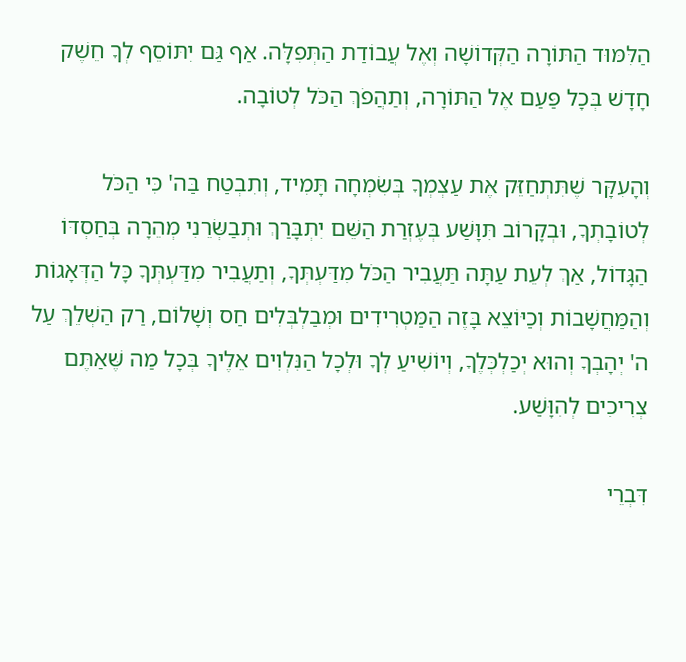הַלִּמּוּד הַתּוֹרָה הַקְּדוֹשָׁה וְאֶל עֲבוֹדַת הַתְּפִלָּה. אַף גַּם יִתּוֹסֵף לְךָ חֵשֶׁק חָדָשׁ בְּכָל פַּעַם אֶל הַתּוֹרָה, וְתַהֲפֹךְ הַכֹּל לְטוֹבָה.

וְהָעִקָּר שֶׁתִּתְחַזֵּק אֶת עַצְמְךָ בְּשִׂמְחָה תָּמִיד, וְתִבְטַח בַּה' כִּי הַכֹּל לְטוֹבָתְךָ, וּבְקָרוֹב תִּוָּשַׁע בְּעֶזְרַת הַשֵּׁם יִתְבָּרַךְ וּתְבַשְּׂרֵנִי מְהֵרָה בְּחַסְדּוֹ הַגָּדוֹל, אַךְ לְעֵת עַתָּה תַּעֲבִיר הַכֹּל מִדַּעְתְּךָ, וְתַעֲבִיר מִדַּעְתְּךָ כָּל הַדְּאָגוֹת וְהַמַּחֲשָׁבוֹת וְכַיּוֹצֵא בָּזֶה הַמַּטְרִידִים וּמְבַלְבְּלִים חַס וְשָׁלוֹם, רַק הַשְׁלֵךְ עַל ה' יְהָבְךָ וְהוּא יְכַלְכְּלֶךָ, וְיוֹשִׁיעַ לְךָ וּלְכָל הַנִּלְוִים אֵלֶיךָ בְּכָל מַה שֶּׁאַתֶּם צְרִיכִים לְהִוָּשַׁע.

דִּבְרֵי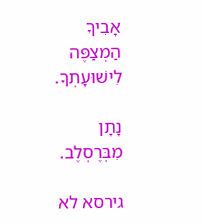אָבִיךָ הַמְצַפֶּה לִישׁוּעָתְךָ.

נָתָן מִבְּרֶסְלֶב.

גירסא לא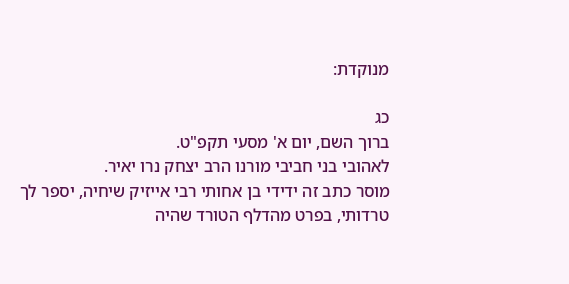מנוקדת:

כג
ברוך השם, יום א' מסעי תקפ"ט.
לאהובי בני חביבי מורנו הרב יצחק נרו יאיר.
מוסר כתב זה ידידי בן אחותי רבי אייזיק שיחיה, יספר לך טרדותי, בפרט מהדלף הטורד שהיה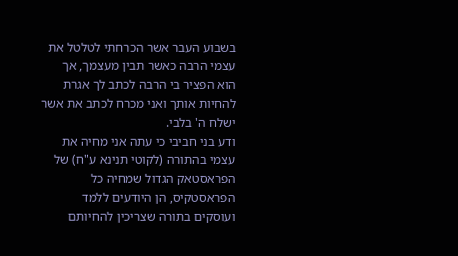בשבוע העבר אשר הכרחתי לטלטל את עצמי הרבה כאשר תבין מעצמך, אך הוא הפציר בי הרבה לכתב לך אגרת להחיות אותך ואני מכרח לכתב את אשר ישלח ה' בלבי.
ודע בני חביבי כי עתה אני מחיה את עצמי בהתורה (לקוטי תנינא ע"ח) של הפראסטאק הגדול שמחיה כל הפראסטקיס, הן היודעים ללמד ועוסקים בתורה שצריכין להחיותם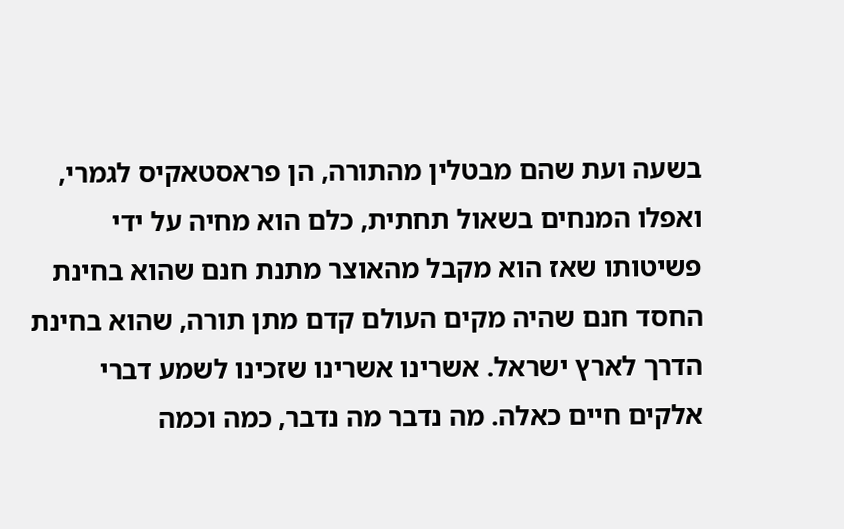בשעה ועת שהם מבטלין מהתורה, הן פראסטאקיס לגמרי, ואפלו המנחים בשאול תחתית, כלם הוא מחיה על ידי פשיטותו שאז הוא מקבל מהאוצר מתנת חנם שהוא בחינת החסד חנם שהיה מקים העולם קדם מתן תורה, שהוא בחינת הדרך לארץ ישראל. אשרינו אשרינו שזכינו לשמע דברי אלקים חיים כאלה. מה נדבר מה נדבר, כמה וכמה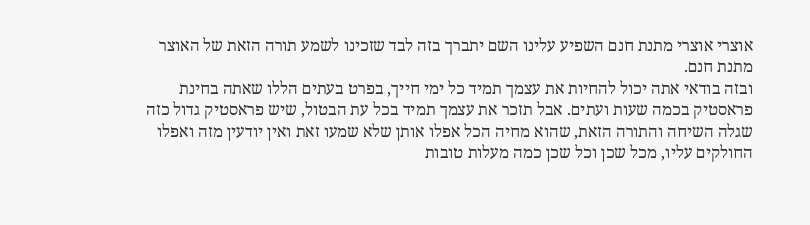אוצרי אוצרי מתנת חנם השפיע עלינו השם יתברך בזה לבד שזכינו לשמע תורה הזאת של האוצר מתנת חנם.
ובזה בודאי אתה יכול להחיות את עצמך תמיד כל ימי חייך, בפרט בעתים הללו שאתה בחינת פראסטיק בכמה שעות ועתים. אבל תזכר את עצמך תמיד בכל עת הבטול, שיש פראסטיק גדול כזה שגלה השיחה והתורה הזאת, שהוא מחיה הכל אפלו אותן שלא שמעו זאת ואין יודעין מזה ואפלו החולקים עליו, מכל שכן וכל שכן כמה מעלות טובות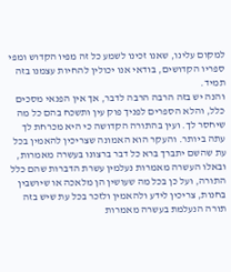למקום עלינו, שאנו זכינו לשמע כל זה מפיו הקדוש ומפי ספריו הקדושים, בודאי אנו יכולין להחיות עצמנו בזה תמיד.
והנה יש בזה הרבה הרבה לדבר, אך אין הפנאי מסכים כלל, והלא הספרים לפניך פוק עין ותשכח בהם כל מה שיחסר לך. ועין בהתורה הקדושה כי היא מכרחת לך עתה ביותר. והעקר הוא האמונה שצריכין להאמין בכל עת שהשם יתברך ברא כל דבר ברצונו בעשרה מאמרות, ובאלו העשרה מאמרות נעלמין עשרת הדברות שהם כלל התורה, ועל כן בכל מה שעושין הן מלאכה או שיושבין בחנות, צריכין לידע ולהאמין ולזכר בכל עת שיש בזה תורה הנעלמת בעשרה מאמרות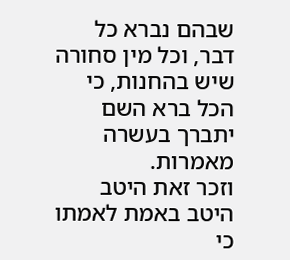שבהם נברא כל דבר, וכל מין סחורה שיש בהחנות, כי הכל ברא השם יתברך בעשרה מאמרות.
וזכר זאת היטב היטב באמת לאמתו כי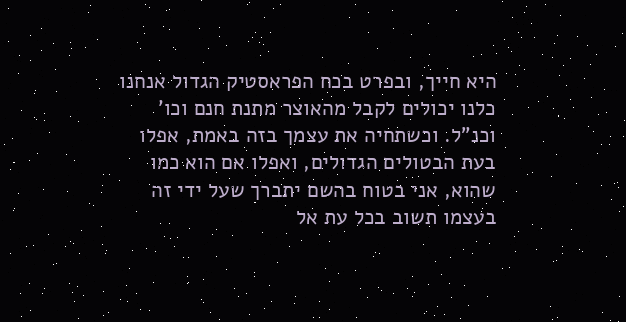היא חייך, ובפרט בכח הפראסטיק הגדול אנחנו כלנו יכולים לקבל מהאוצר מתנת חנם וכו' וכנ"ל. וכשתחיה את עצמך בזה באמת, אפלו בעת הבטולים הגדולים, ואפלו אם הוא כמו שהוא, אני בטוח בהשם יתברך שעל ידי זה בעצמו תשוב בכל עת אל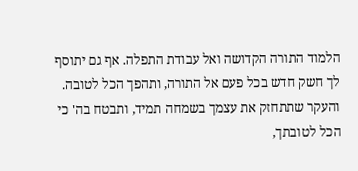הלמוד התורה הקדושה ואל עבודת התפלה. אף גם יתוסף לך חשק חדש בכל פעם אל התורה, ותהפך הכל לטובה.
והעקר שתתחזק את עצמך בשמחה תמיד, ותבטח בה' כי הכל לטובתך,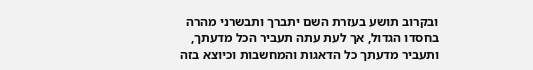ובקרוב תושע בעזרת השם יתברך ותבשרני מהרה בחסדו הגדול, אך לעת עתה תעביר הכל מדעתך, ותעביר מדעתך כל הדאגות והמחשבות וכיוצא בזה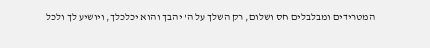המטרידים ומבלבלים חס ושלום, רק השלך על ה' יהבך והוא יכלכלך, ויושיע לך ולכל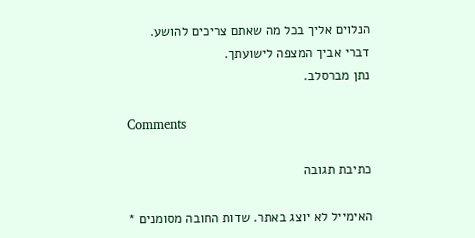הנלוים אליך בכל מה שאתם צריכים להושע.
דברי אביך המצפה לישועתך.
נתן מברסלב.

Comments

כתיבת תגובה

האימייל לא יוצג באתר. שדות החובה מסומנים *